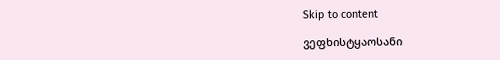Skip to content

ვეფხისტყაოსანი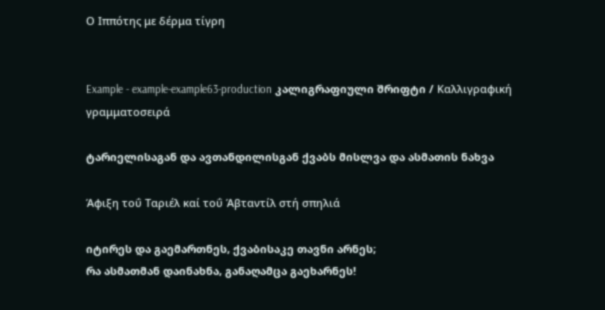Ο Ιππότης με δέρμα τίγρη


Example - example-example63-production კალიგრაფიული შრიფტი / Καλλιγραφική γραμματοσειρά

ტარიელისაგან და ავთანდილისგან ქვაბს მისლვა და ასმათის ნახვა

Άφιξη τοΰ Ταριέλ καί τοΰ Άβταντίλ στή σπηλιά

იტირეს და გაემართნეს, ქვაბისაკე თავნი არნეს;
რა ასმათმან დაინახნა, განაღამცა გაეხარნეს!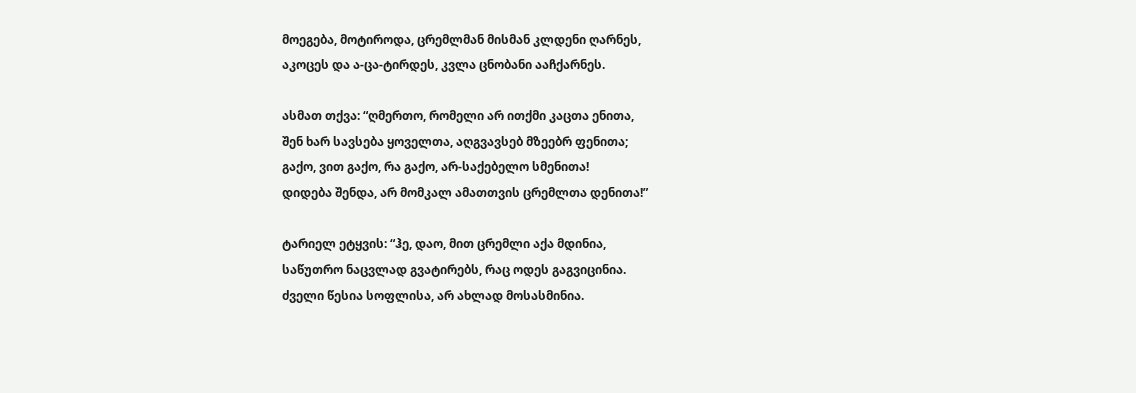მოეგება, მოტიროდა, ცრემლმან მისმან კლდენი ღარნეს,
აკოცეს და ა-ცა-ტირდეს, კვლა ცნობანი ააჩქარნეს.

ასმათ თქვა: “ღმერთო, რომელი არ ითქმი კაცთა ენითა,
შენ ხარ სავსება ყოველთა, აღგვავსებ მზეებრ ფენითა;
გაქო, ვით გაქო, რა გაქო, არ-საქებელო სმენითა!
დიდება შენდა, არ მომკალ ამათთვის ცრემლთა დენითა!”

ტარიელ ეტყვის: “ჰე, დაო, მით ცრემლი აქა მდინია,
საწუთრო ნაცვლად გვატირებს, რაც ოდეს გაგვიცინია.
ძველი წესია სოფლისა, არ ახლად მოსასმინია.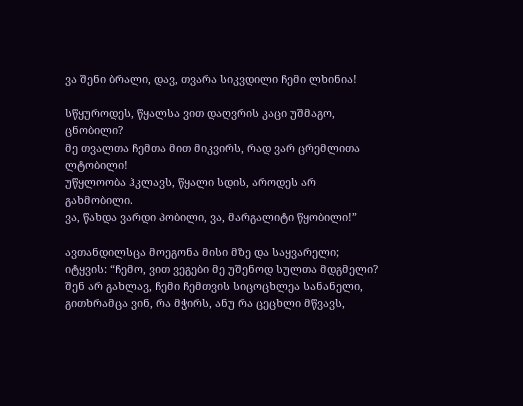ვა შენი ბრალი, დავ, თვარა სიკვდილი ჩემი ლხინია!

სწყუროდეს, წყალსა ვით დაღვრის კაცი უშმაგო, ცნობილი?
მე თვალთა ჩემთა მით მიკვირს, რად ვარ ცრემლითა ლტობილი!
უწყლოობა ჰკლავს, წყალი სდის, აროდეს არ გახმობილი.
ვა, წახდა ვარდი პობილი, ვა, მარგალიტი წყობილი!”

ავთანდილსცა მოეგონა მისი მზე და საყვარელი;
იტყვის: “ჩემო, ვით ვეგები მე უშენოდ სულთა მდგმელი?
შენ არ გახლავ, ჩემი ჩემთვის სიცოცხლეა სანანელი,
გითხრამცა ვინ, რა მჭირს, ანუ რა ცეცხლი მწვავს,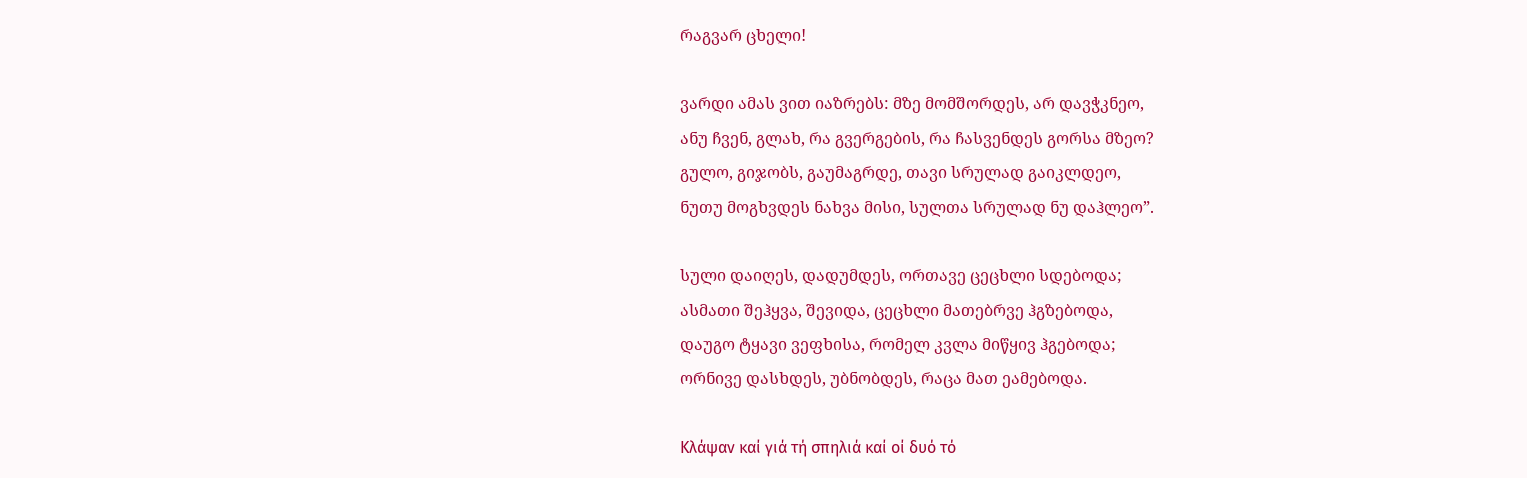რაგვარ ცხელი!

ვარდი ამას ვით იაზრებს: მზე მომშორდეს, არ დავჭკნეო,
ანუ ჩვენ, გლახ, რა გვერგების, რა ჩასვენდეს გორსა მზეო?
გულო, გიჯობს, გაუმაგრდე, თავი სრულად გაიკლდეო,
ნუთუ მოგხვდეს ნახვა მისი, სულთა სრულად ნუ დაჰლეო”.

სული დაიღეს, დადუმდეს, ორთავე ცეცხლი სდებოდა;
ასმათი შეჰყვა, შევიდა, ცეცხლი მათებრვე ჰგზებოდა,
დაუგო ტყავი ვეფხისა, რომელ კვლა მიწყივ ჰგებოდა;
ორნივე დასხდეს, უბნობდეს, რაცა მათ ეამებოდა.

Κλάψαν καί γιά τή σπηλιά καί οί δυό τό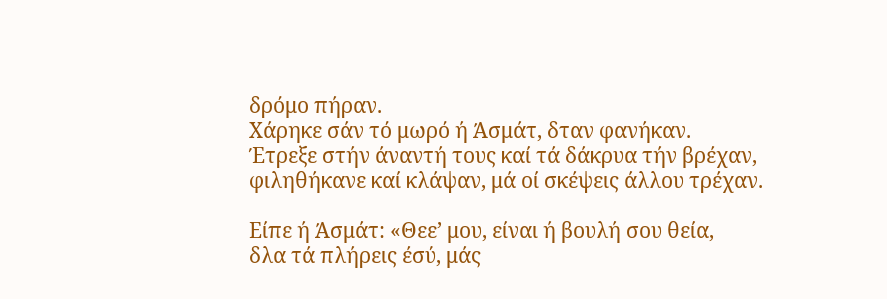δρόμο πήραν.
Χάρηκε σάν τό μωρό ή Άσμάτ, δταν φανήκαν.
Έτρεξε στήν άναντή τους καί τά δάκρυα τήν βρέχαν,
φιληθήκανε καί κλάψαν, μά οί σκέψεις άλλου τρέχαν.

Είπε ή Άσμάτ: «Θεε’ μου, είναι ή βουλή σου θεία,
δλα τά πλήρεις έσύ, μάς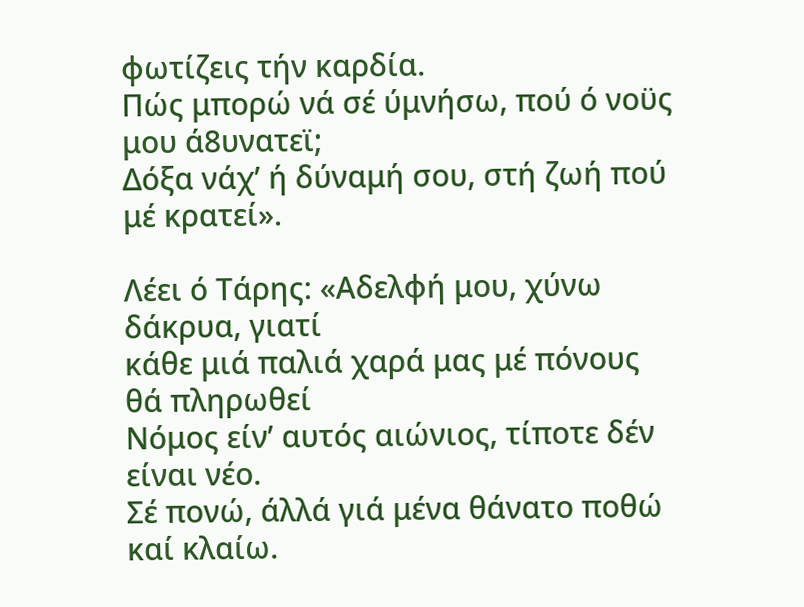φωτίζεις τήν καρδία.
Πώς μπορώ νά σέ ύμνήσω, πού ό νοϋς μου ά8υνατεϊ;
Δόξα νάχ’ ή δύναμή σου, στή ζωή πού μέ κρατεί».

Λέει ό Τάρης: «Αδελφή μου, χύνω δάκρυα, γιατί
κάθε μιά παλιά χαρά μας μέ πόνους θά πληρωθεί
Νόμος είν’ αυτός αιώνιος, τίποτε δέν είναι νέο.
Σέ πονώ, άλλά γιά μένα θάνατο ποθώ καί κλαίω.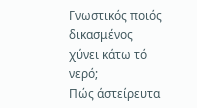Γνωστικός ποιός δικασμένος χύνει κάτω τό νερό;
Πώς άστείρευτα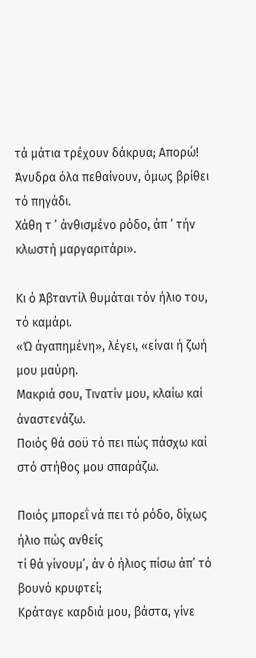τά μάτια τρέχουν δάκρυα; Απορώ!
Άνυδρα όλα πεθαίνουν, όμως βρίθει τό πηγάδι.
Χάθη τ ’ άνθισμένο ρόδο, άπ ’ τήν κλωστή μαργαριτάρι».

Κι ό Άβταντίλ θυμάται τόν ήλιο του, τό καμάρι.
«Ώ άγαπημένη», λέγει, «είναι ή ζωή μου μαύρη.
Μακριά σου, Τινατίν μου, κλαίω καί άναστενάζω.
Ποιός θά σοϋ τό πει πώς πάσχω καί στό στήθος μου σπαράζω.

Ποιός μπορεΐ νά πει τό ρόδο, δίχως ήλιο πώς ανθείς
τί θά γίνουμ’, άν ό ήλιος πίσω άπ’ τό βουνό κρυφτεί;
Κράταγε καρδιά μου, βάστα, γίνε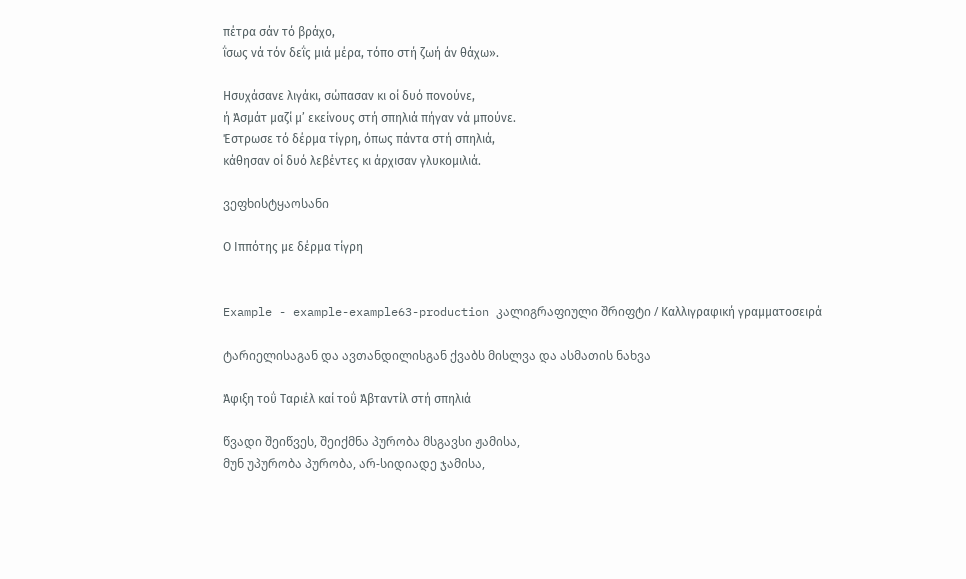πέτρα σάν τό βράχο,
ΐσως νά τόν δεΐς μιά μέρα, τόπο στή ζωή άν θάχω».

Ησυχάσανε λιγάκι, σώπασαν κι οί δυό πονούνε,
ή Άσμάτ μαζί μ’ εκείνους στή σπηλιά πήγαν νά μπούνε.
Έστρωσε τό δέρμα τίγρη, όπως πάντα στή σπηλιά,
κάθησαν οί δυό λεβέντες κι άρχισαν γλυκομιλιά.

ვეფხისტყაოსანი

Ο Ιππότης με δέρμα τίγρη


Example - example-example63-production კალიგრაფიული შრიფტი / Καλλιγραφική γραμματοσειρά

ტარიელისაგან და ავთანდილისგან ქვაბს მისლვა და ასმათის ნახვა

Άφιξη τοΰ Ταριέλ καί τοΰ Άβταντίλ στή σπηλιά

წვადი შეიწვეს, შეიქმნა პურობა მსგავსი ჟამისა,
მუნ უპურობა პურობა, არ-სიდიადე ჯამისა,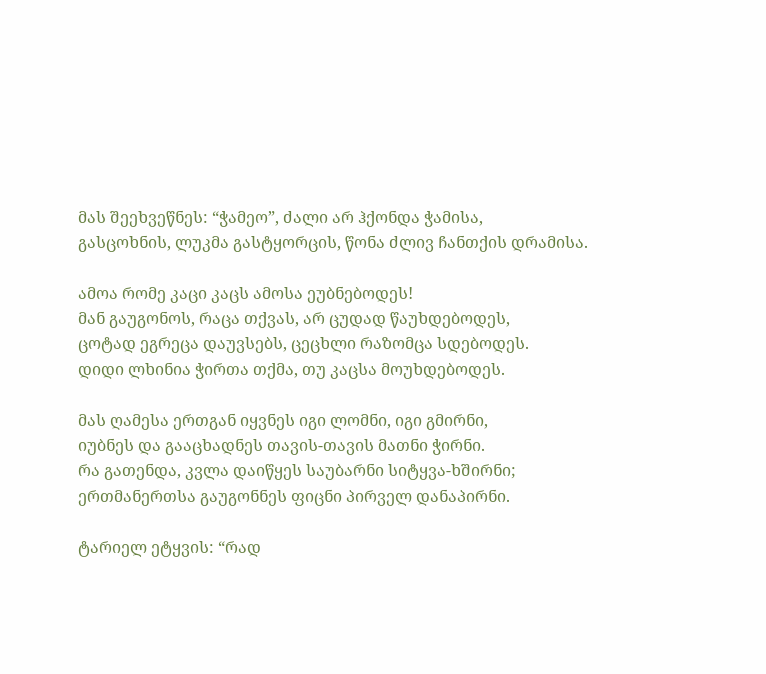მას შეეხვეწნეს: “ჭამეო”, ძალი არ ჰქონდა ჭამისა,
გასცოხნის, ლუკმა გასტყორცის, წონა ძლივ ჩანთქის დრამისა.

ამოა რომე კაცი კაცს ამოსა ეუბნებოდეს!
მან გაუგონოს, რაცა თქვას, არ ცუდად წაუხდებოდეს,
ცოტად ეგრეცა დაუვსებს, ცეცხლი რაზომცა სდებოდეს.
დიდი ლხინია ჭირთა თქმა, თუ კაცსა მოუხდებოდეს.

მას ღამესა ერთგან იყვნეს იგი ლომნი, იგი გმირნი,
იუბნეს და გააცხადნეს თავის-თავის მათნი ჭირნი.
რა გათენდა, კვლა დაიწყეს საუბარნი სიტყვა-ხშირნი;
ერთმანერთსა გაუგონნეს ფიცნი პირველ დანაპირნი.

ტარიელ ეტყვის: “რად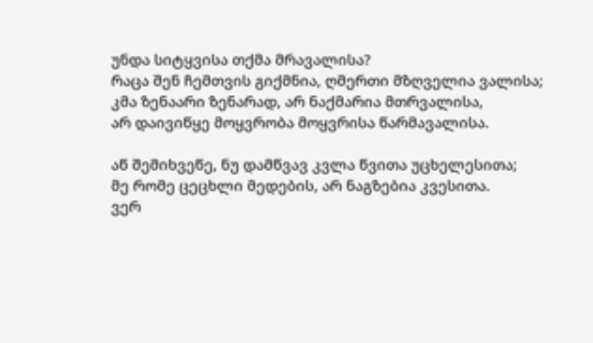უნდა სიტყვისა თქმა მრავალისა?
რაცა შენ ჩემთვის გიქმნია, ღმერთი მზღველია ვალისა;
კმა ზენაარი ზენარად, არ ნაქმარია მთრვალისა,
არ დაივიწყე მოყვრობა მოყვრისა წარმავალისა.

აწ შემიხვეწე, ნუ დამწვავ კვლა წვითა უცხელესითა;
მე რომე ცეცხლი მედების, არ ნაგზებია კვესითა.
ვერ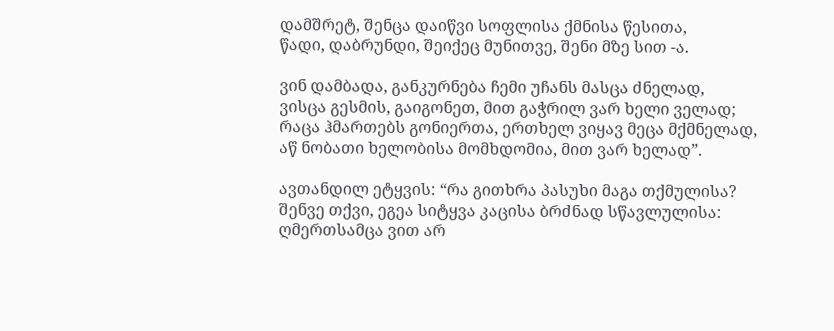დამშრეტ, შენცა დაიწვი სოფლისა ქმნისა წესითა,
წადი, დაბრუნდი, შეიქეც მუნითვე, შენი მზე სით -ა.

ვინ დამბადა, განკურნება ჩემი უჩანს მასცა ძნელად,
ვისცა გესმის, გაიგონეთ, მით გაჭრილ ვარ ხელი ველად;
რაცა ჰმართებს გონიერთა, ერთხელ ვიყავ მეცა მქმნელად,
აწ ნობათი ხელობისა მომხდომია, მით ვარ ხელად”.

ავთანდილ ეტყვის: “რა გითხრა პასუხი მაგა თქმულისა?
შენვე თქვი, ეგეა სიტყვა კაცისა ბრძნად სწავლულისა:
ღმერთსამცა ვით არ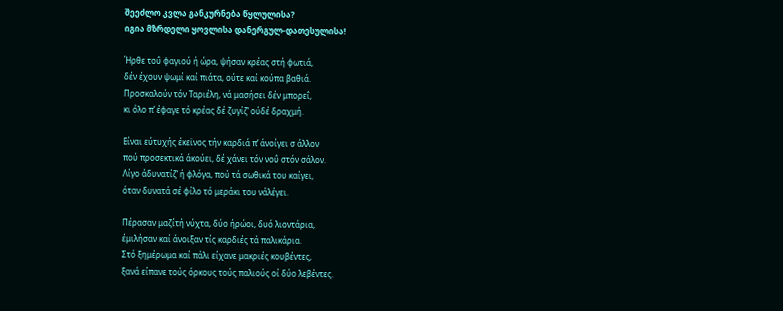შეეძლო კვლა განკურნება წყლულისა?
იგია მზრდელი ყოვლისა დანერგულ-დათესულისა!

Ήρθε τοΰ φαγιού ή ώρα, ψήσαν κρέας στή φωτιά,
δέν έχουν ψωμί καί πιάτα, ούτε καί κούπα βαθιά.
Προσκαλούν τόν Ταριέλη, νά μασήσει δέν μπορεΐ,
κι όλο π’ έφαγε τό κρέας δέ ζυγίζ’ ούδέ δραχμή.

Είναι εύτυχής έκεϊνος τήν καρδιά π’ άνοίγει σ άλλον
πού προσεκτικά άκούει, δέ χάνει τόν νοΰ στόν σάλον.
Λίγο άδυνατίζ’ ή φλόγα, πού τά σωθικά του καίγει,
όταν δυνατά σέ φίλο τό μεράκι του νάλέγει.

Πέρασαν μαζίτή νύχτα, δύο ήρώοι, δυό λιοντάρια,
έμιλήσαν καί άνοιξαν τίς καρδιές τά παλικάρια.
Στό ξημέρωμα καί πάλι είχανε μακριές κουβέντες,
ξανά είπανε τούς όρκους τούς παλιούς οί δύο λεβέντες.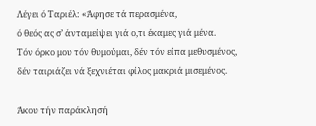Λέγει ό Ταριέλ: «Άφησε τά περασμένα,
ό θεός ας σ’ άνταμείψει γιά ο,τι έκαμες γιά μένα.
Τόν όρκο μου τόν θυμούμαι, δέν τόν είπα μεθυσμένος,
δέν ταιριάζει νά ξεχνιέται φίλος μακριά μισεμένος.

Άκου τήν παράκλησή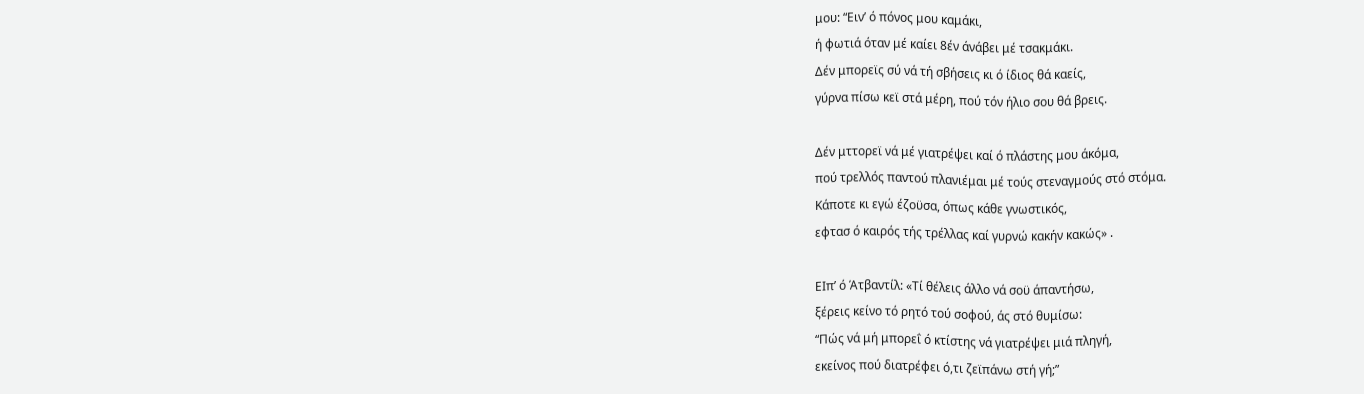μου: “Ειν’ ό πόνος μου καμάκι,
ή φωτιά όταν μέ καίει 8έν άνάβει μέ τσακμάκι.
Δέν μπορεϊς σύ νά τή σβήσεις κι ό ίδιος θά καείς,
γύρνα πίσω κεϊ στά μέρη, πού τόν ήλιο σου θά βρεις.

Δέν μττορεϊ νά μέ γιατρέψει καί ό πλάστης μου άκόμα,
πού τρελλός παντού πλανιέμαι μέ τούς στεναγμούς στό στόμα.
Κάποτε κι εγώ έζοϋσα, όπως κάθε γνωστικός,
εφτασ ό καιρός τής τρέλλας καί γυρνώ κακήν κακώς» .

ΕΙπ’ ό Άτβαντίλ: «Τί θέλεις άλλο νά σοϋ άπαντήσω,
ξέρεις κείνο τό ρητό τού σοφού, άς στό θυμίσω:
“Πώς νά μή μπορεΐ ό κτίστης νά γιατρέψει μιά πληγή,
εκείνος πού διατρέφει ό,τι ζεϊπάνω στή γή;”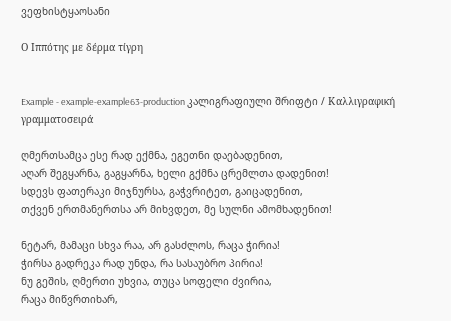ვეფხისტყაოსანი

Ο Ιππότης με δέρμα τίγρη


Example - example-example63-production კალიგრაფიული შრიფტი / Καλλιγραφική γραμματοσειρά

ღმერთსამცა ესე რად ექმნა, ეგეთნი დაებადენით,
აღარ შეგყარნა, გაგყარნა, ხელი გქმნა ცრემლთა დადენით!
სდევს ფათერაკი მიჯნურსა, გაჭვრიტეთ, გაიცადენით,
თქვენ ერთმანერთსა არ მიხვდეთ, მე სულნი ამომხადენით!

ნეტარ, მამაცი სხვა რაა, არ გასძლოს, რაცა ჭირია!
ჭირსა გადრეკა რად უნდა, რა სასაუბრო პირია!
ნუ გეშის, ღმერთი უხვია, თუცა სოფელი ძვირია,
რაცა მიწვრთიხარ,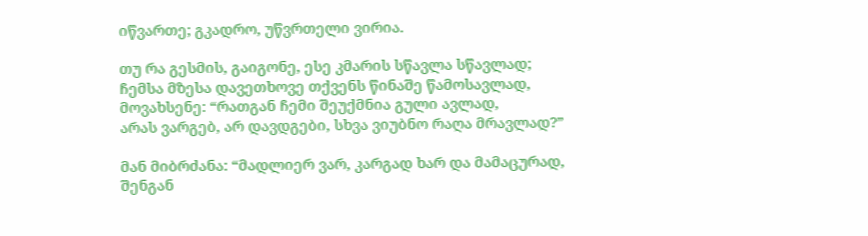იწვართე; გკადრო, უწვრთელი ვირია.

თუ რა გესმის, გაიგონე, ესე კმარის სწავლა სწავლად;
ჩემსა მზესა დავეთხოვე თქვენს წინაშე წამოსავლად,
მოვახსენე: “რათგან ჩემი შეუქმნია გული ავლად,
არას ვარგებ, არ დავდგები, სხვა ვიუბნო რაღა მრავლად?”

მან მიბრძანა: “მადლიერ ვარ, კარგად ხარ და მამაცურად,
შენგან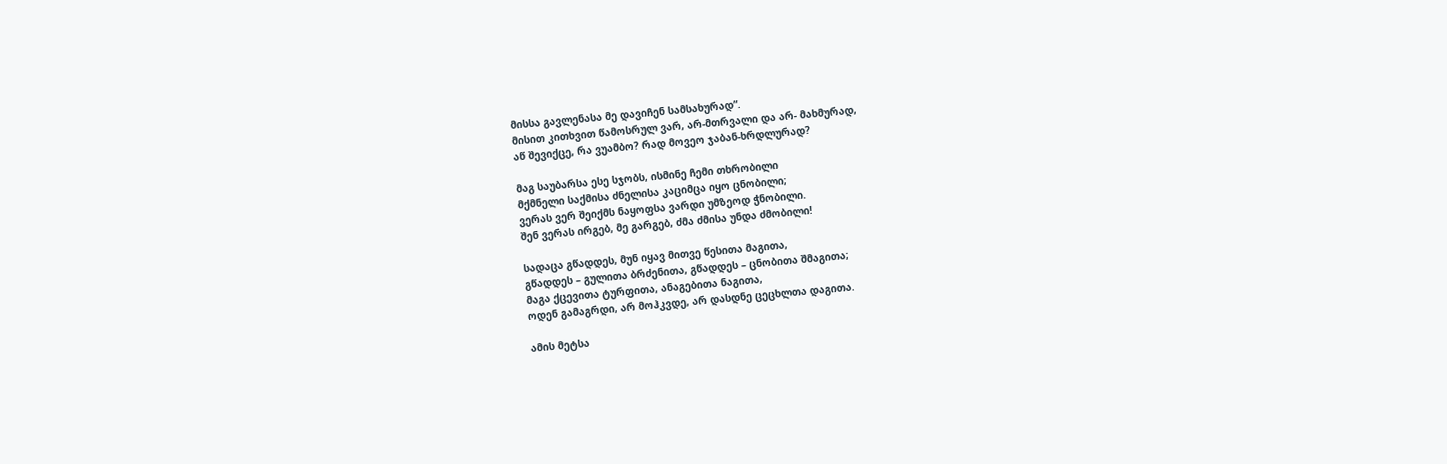მისსა გავლენასა მე დავიჩენ სამსახურად”.
მისით კითხვით წამოსრულ ვარ, არ-მთრვალი და არ- მახმურად,
აწ შევიქცე, რა ვუამბო? რად მოვეო ჯაბან-ხრდლურად?

მაგ საუბარსა ესე სჯობს, ისმინე ჩემი თხრობილი
მქმნელი საქმისა ძნელისა კაციმცა იყო ცნობილი;
ვერას ვერ შეიქმს ნაყოფსა ვარდი უმზეოდ ჭნობილი.
შენ ვერას ირგებ, მე გარგებ, ძმა ძმისა უნდა ძმობილი!

სადაცა გწადდეს, მუნ იყავ მითვე წესითა მაგითა,
გწადდეს – გულითა ბრძენითა, გწადდეს – ცნობითა შმაგითა;
მაგა ქცევითა ტურფითა, ანაგებითა ნაგითა,
ოდენ გამაგრდი, არ მოჰკვდე, არ დასდნე ცეცხლთა დაგითა.

ამის მეტსა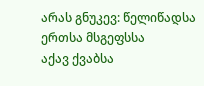არას გნუკევ: წელიწადსა ერთსა მსგეფსსა
აქავ ქვაბსა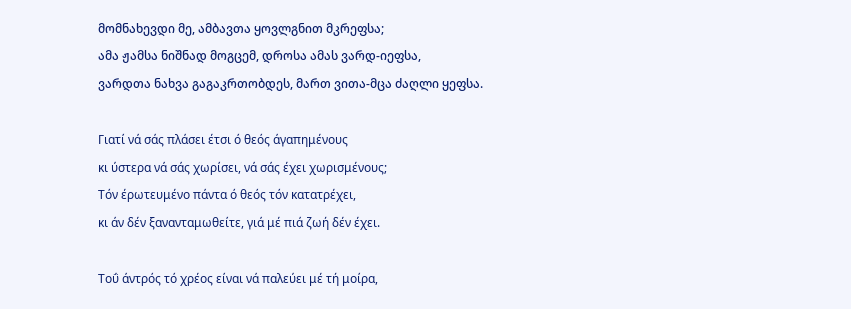მომნახევდი მე, ამბავთა ყოვლგნით მკრეფსა;
ამა ჟამსა ნიშნად მოგცემ, დროსა ამას ვარდ-იეფსა,
ვარდთა ნახვა გაგაკრთობდეს, მართ ვითა-მცა ძაღლი ყეფსა.

Γιατί νά σάς πλάσει έτσι ό θεός άγαπημένους
κι ύστερα νά σάς χωρίσει, νά σάς έχει χωρισμένους;
Τόν έρωτευμένο πάντα ό θεός τόν κατατρέχει,
κι άν δέν ξανανταμωθείτε, γιά μέ πιά ζωή δέν έχει.

Τοΰ άντρός τό χρέος είναι νά παλεύει μέ τή μοίρα,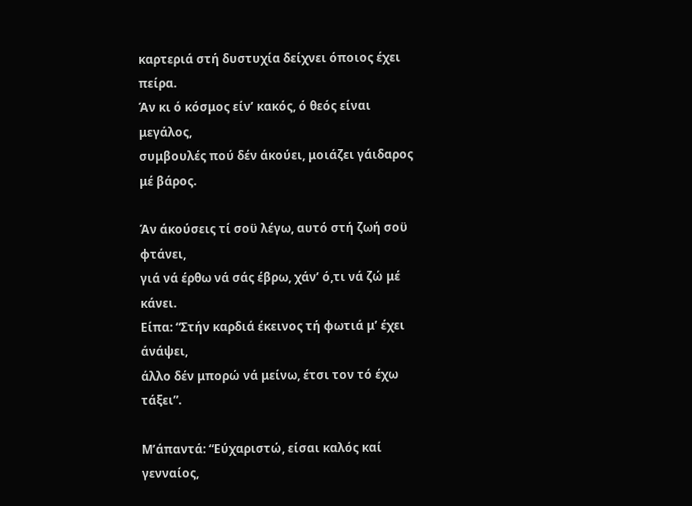καρτεριά στή δυστυχία δείχνει όποιος έχει πείρα.
Άν κι ό κόσμος είν’ κακός, ό θεός είναι μεγάλος,
συμβουλές πού δέν άκούει, μοιάζει γάιδαρος μέ βάρος.

Άν άκούσεις τί σοϋ λέγω, αυτό στή ζωή σοϋ φτάνει,
γιά νά έρθω νά σάς έβρω, χάν’ ό,τι νά ζώ μέ κάνει.
Είπα: “Στήν καρδιά έκεινος τή φωτιά μ’ έχει άνάψει,
άλλο δέν μπορώ νά μείνω, έτσι τον τό έχω τάξει”.

Μ’άπαντά: “Εύχαριστώ, είσαι καλός καί γενναίος,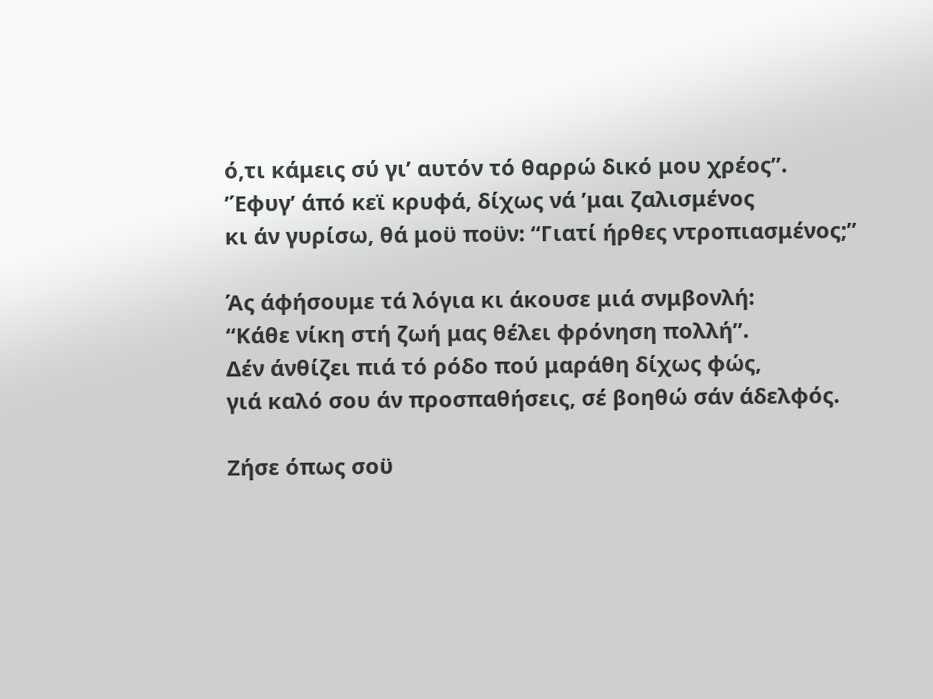ό,τι κάμεις σύ γι’ αυτόν τό θαρρώ δικό μου χρέος”.
’Έφυγ’ άπό κεϊ κρυφά, δίχως νά ’μαι ζαλισμένος
κι άν γυρίσω, θά μοϋ ποϋν: “Γιατί ήρθες ντροπιασμένος;”

Άς άφήσουμε τά λόγια κι άκουσε μιά σνμβονλή:
“Κάθε νίκη στή ζωή μας θέλει φρόνηση πολλή”.
Δέν άνθίζει πιά τό ρόδο πού μαράθη δίχως φώς,
γιά καλό σου άν προσπαθήσεις, σέ βοηθώ σάν άδελφός.

Ζήσε όπως σοϋ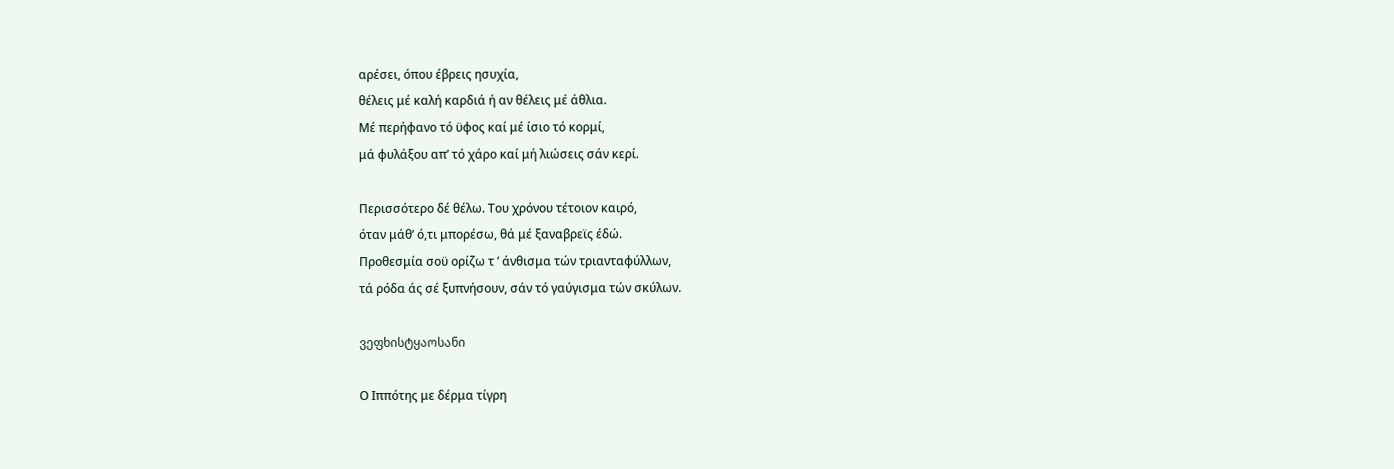αρέσει, όπου έβρεις ησυχία,
θέλεις μέ καλή καρδιά ή αν θέλεις μέ άθλια.
Μέ περήφανο τό ϋφος καί μέ ίσιο τό κορμί,
μά φυλάξου απ’ τό χάρο καί μή λιώσεις σάν κερί.

Περισσότερο δέ θέλω. Του χρόνου τέτοιον καιρό,
όταν μάθ’ ό,τι μπορέσω, θά μέ ξαναβρεϊς έδώ.
Προθεσμία σοϋ ορίζω τ ’ άνθισμα τών τριανταφύλλων,
τά ρόδα άς σέ ξυπνήσουν, σάν τό γαύγισμα τών σκύλων.

ვეფხისტყაოსანი

Ο Ιππότης με δέρμα τίγρη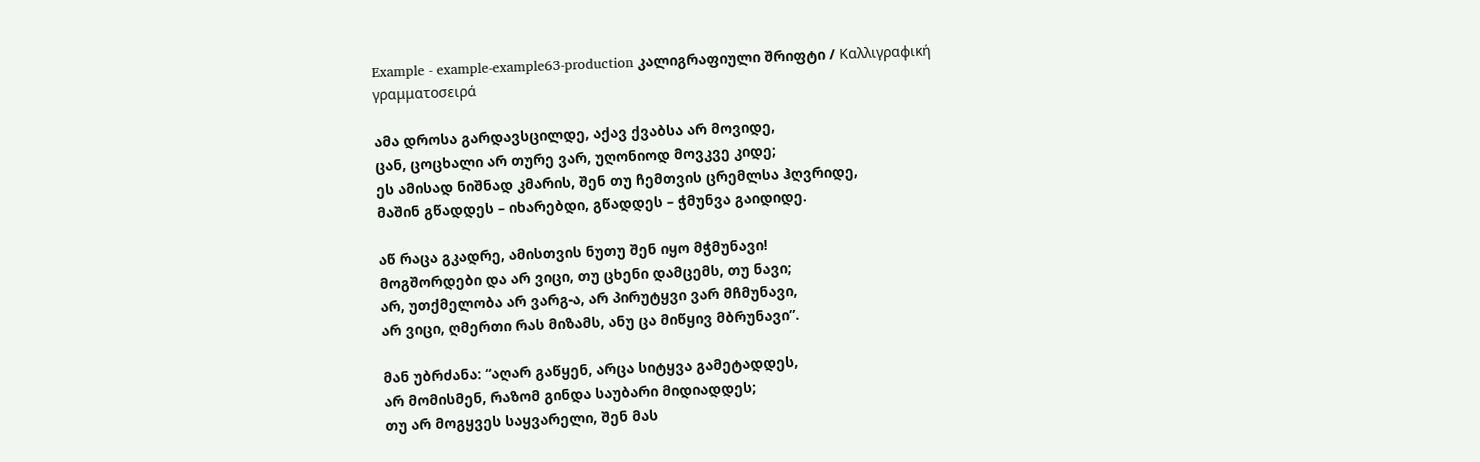Example - example-example63-production კალიგრაფიული შრიფტი / Καλλιγραφική γραμματοσειρά

ამა დროსა გარდავსცილდე, აქავ ქვაბსა არ მოვიდე,
ცან, ცოცხალი არ თურე ვარ, უღონიოდ მოვკვე კიდე;
ეს ამისად ნიშნად კმარის, შენ თუ ჩემთვის ცრემლსა ჰღვრიდე,
მაშინ გწადდეს – იხარებდი, გწადდეს – ჭმუნვა გაიდიდე.

აწ რაცა გკადრე, ამისთვის ნუთუ შენ იყო მჭმუნავი!
მოგშორდები და არ ვიცი, თუ ცხენი დამცემს, თუ ნავი;
არ, უთქმელობა არ ვარგ-ა, არ პირუტყვი ვარ მჩმუნავი,
არ ვიცი, ღმერთი რას მიზამს, ანუ ცა მიწყივ მბრუნავი”.

მან უბრძანა: “აღარ გაწყენ, არცა სიტყვა გამეტადდეს,
არ მომისმენ, რაზომ გინდა საუბარი მიდიადდეს;
თუ არ მოგყვეს საყვარელი, შენ მას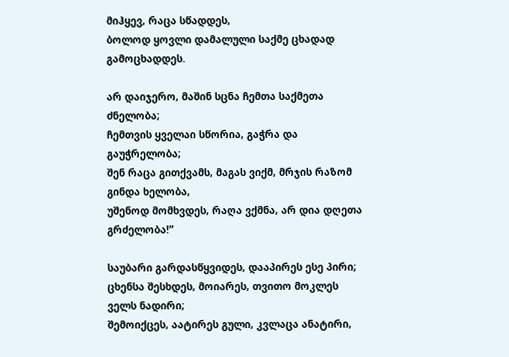მიჰყევ, რაცა სწადდეს,
ბოლოდ ყოვლი დამალული საქმე ცხადად გამოცხადდეს.

არ დაიჯერო, მაშინ სცნა ჩემთა საქმეთა ძნელობა;
ჩემთვის ყველაი სწორია, გაჭრა და გაუჭრელობა;
შენ რაცა გითქვამს, მაგას ვიქმ, მრჯის რაზომ გინდა ხელობა,
უშენოდ მომხვდეს, რაღა ვქმნა, არ დია დღეთა გრძელობა!”

საუბარი გარდასწყვიდეს, დააპირეს ესე პირი;
ცხენსა შესხდეს, მოიარეს, თვითო მოკლეს ველს ნადირი;
შემოიქცეს, აატირეს გული, კვლაცა ანატირი,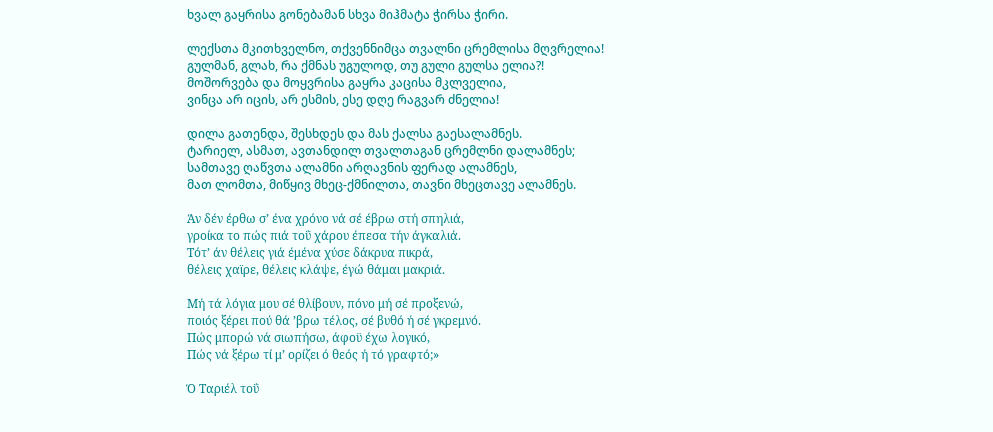ხვალ გაყრისა გონებამან სხვა მიჰმატა ჭირსა ჭირი.

ლექსთა მკითხველნო, თქვენნიმცა თვალნი ცრემლისა მღვრელია!
გულმან, გლახ, რა ქმნას უგულოდ, თუ გული გულსა ელია?!
მოშორვება და მოყვრისა გაყრა კაცისა მკლველია,
ვინცა არ იცის, არ ესმის, ესე დღე რაგვარ ძნელია!

დილა გათენდა, შესხდეს და მას ქალსა გაესალამნეს.
ტარიელ, ასმათ, ავთანდილ თვალთაგან ცრემლნი დალამნეს;
სამთავე ღაწვთა ალამნი არღავნის ფერად ალამნეს,
მათ ლომთა, მიწყივ მხეც-ქმნილთა, თავნი მხეცთავე ალამნეს.

Άν δέν έρθω σ’ ένα χρόνο νά σέ έβρω στή σπηλιά,
γροίκα το πώς πιά τοΰ χάρου έπεσα τήν άγκαλιά.
Τότ’ άν θέλεις γιά έμένα χύσε δάκρυα πικρά,
θέλεις χαϊρε, θέλεις κλάψε, έγώ θάμαι μακριά.

Μή τά λόγια μου σέ θλίβουν, πόνο μή σέ προξενώ,
ποιός ξέρει πού θά ’βρω τέλος, σέ βυθό ή σέ γκρεμνό.
Πώς μπορώ νά σιωπήσω, άφοϋ έχω λογικό,
Πώς νά ξέρω τί μ’ ορίζει ό θεός ή τό γραφτό;»

Ό Ταριέλ τοΰ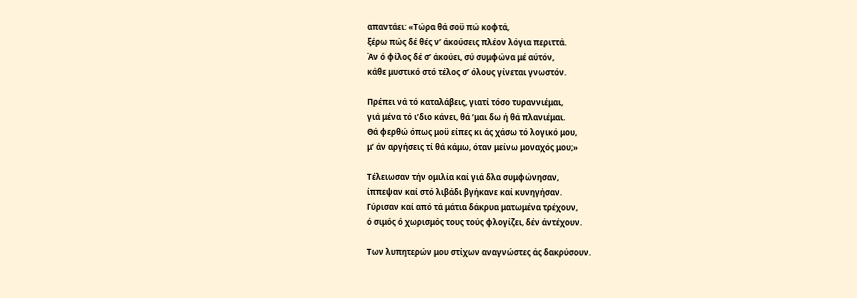απαντάει: «Τώρα θά σοϋ πώ κοφτά,
ξέρω πώς δέ θές ν’ άκούσεις πλέον λόγια περιττά.
Άν ό φίλος δέ σ’ άκούει, σύ συμφώνα μέ αύτόν,
κάθε μυστικό στό τέλος σ’ όλους γίνεται γνωστόν.

Πρέπει νά τό καταλάβεις, γιατί τόσο τυραννιέμαι,
γιά μένα τό ι’διο κάνει, θά ’μαι δω ή θά πλανιέμαι.
Θά φερθώ όπως μοϋ είπες κι άς χάσω τό λογικό μου,
μ’ άν αργήσεις τί θά κάμω, όταν μείνω μοναχός μου;»

Τέλειωσαν τήν ομιλία καί γιά δλα συμφώνησαν,
ίππεψαν καί στό λιβάδι βγήκανε καί κυνηγήσαν.
Γύρισαν καί από τά μάτια δάκρυα ματωμένα τρέχουν,
ό σιμός ό χωρισμός τους τούς φλογίζει, δέν άντέχουν.

Των λυπητερών μου στίχων αναγνώστες άς δακρύσουν.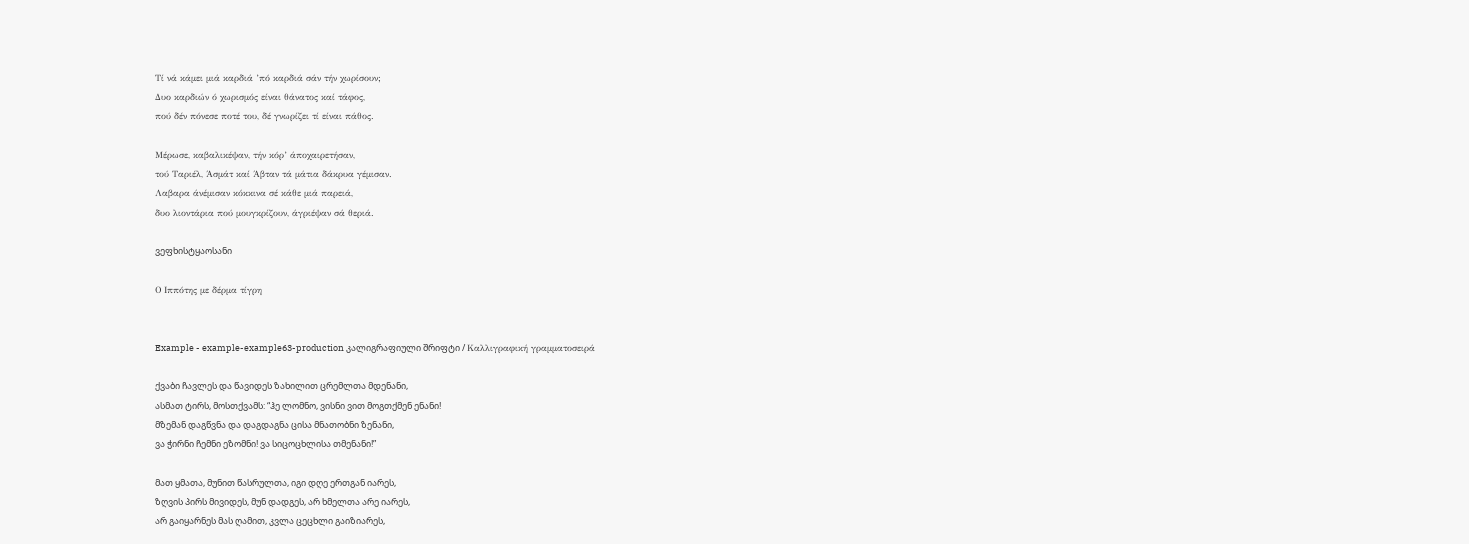Τί νά κάμει μιά καρδιά ’πό καρδιά σάν τήν χωρίσουν;
Δυο καρδιών ό χωρισμός είναι θάνατος καί τάφος,
πού δέν πόνεσε ποτέ του, δέ γνωρίζει τί είναι πάθος.

Μέρωσε, καβαλικέψαν, τήν κόρ’ άποχαιρετήσαν,
τού Ταριέλ, Άσμάτ καί Άβταν τά μάτια δάκρυα γέμισαν.
Λαβαρα άνέμισαν κόκκινα σέ κάθε μιά παρειά,
δυο λιοντάρια πού μουγκρίζουν, άγριέψαν σά θεριά.

ვეფხისტყაოსანი

Ο Ιππότης με δέρμα τίγρη


Example - example-example63-production კალიგრაფიული შრიფტი / Καλλιγραφική γραμματοσειρά

ქვაბი ჩავლეს და წავიდეს ზახილით ცრემლთა მდენანი,
ასმათ ტირს, მოსთქვამს: “ჰე ლომნო, ვისნი ვით მოგთქმენ ენანი!
მზემან დაგწვნა და დაგდაგნა ცისა მნათობნი ზენანი,
ვა ჭირნი ჩემნი ეზომნი! ვა სიცოცხლისა თმენანი!”

მათ ყმათა, მუნით წასრულთა, იგი დღე ერთგან იარეს,
ზღვის პირს მივიდეს, მუნ დადგეს, არ ხმელთა არე იარეს,
არ გაიყარნეს მას ღამით, კვლა ცეცხლი გაიზიარეს,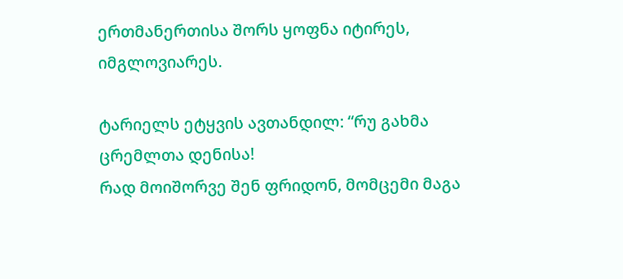ერთმანერთისა შორს ყოფნა იტირეს, იმგლოვიარეს.

ტარიელს ეტყვის ავთანდილ: “რუ გახმა ცრემლთა დენისა!
რად მოიშორვე შენ ფრიდონ, მომცემი მაგა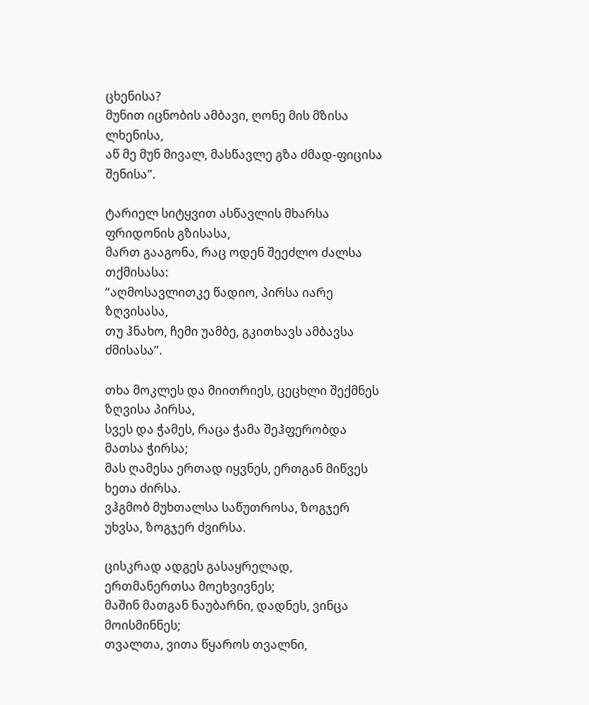ცხენისა?
მუნით იცნობის ამბავი, ღონე მის მზისა ლხენისა,
აწ მე მუნ მივალ, მასწავლე გზა ძმად-ფიცისა შენისა”.

ტარიელ სიტყვით ასწავლის მხარსა ფრიდონის გზისასა,
მართ გააგონა, რაც ოდენ შეეძლო ძალსა თქმისასა:
“აღმოსავლითკე წადიო, პირსა იარე ზღვისასა,
თუ ჰნახო, ჩემი უამბე, გკითხავს ამბავსა ძმისასა”.

თხა მოკლეს და მიითრიეს, ცეცხლი შექმნეს ზღვისა პირსა,
სვეს და ჭამეს, რაცა ჭამა შეჰფერობდა მათსა ჭირსა;
მას ღამესა ერთად იყვნეს, ერთგან მიწვეს ხეთა ძირსა.
ვჰგმობ მუხთალსა საწუთროსა, ზოგჯერ უხვსა, ზოგჯერ ძვირსა.

ცისკრად ადგეს გასაყრელად, ერთმანერთსა მოეხვივნეს;
მაშინ მათგან ნაუბარნი, დადნეს, ვინცა მოისმინნეს;
თვალთა, ვითა წყაროს თვალნი,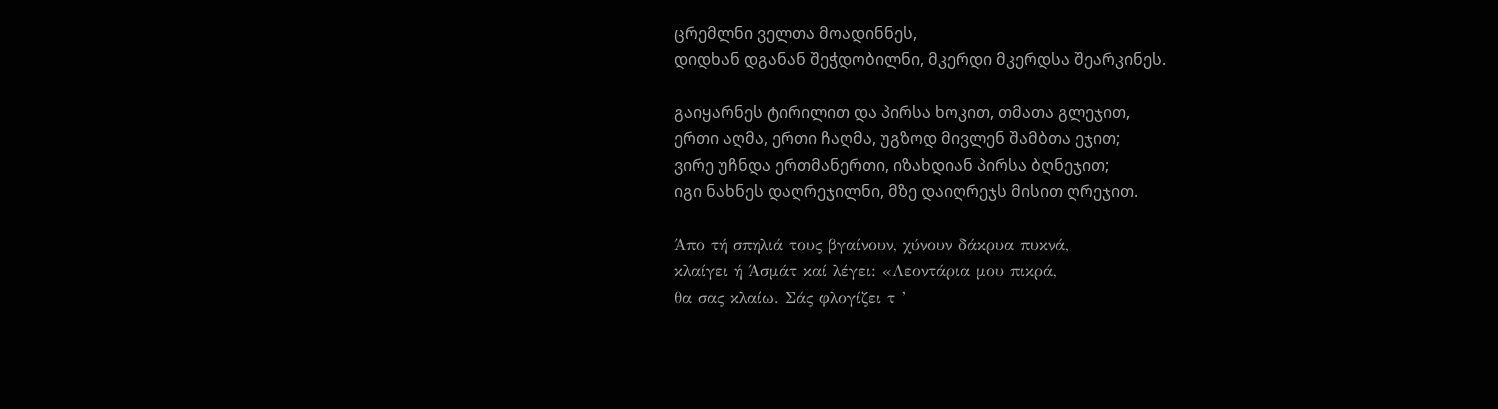ცრემლნი ველთა მოადინნეს,
დიდხან დგანან შეჭდობილნი, მკერდი მკერდსა შეარკინეს.

გაიყარნეს ტირილით და პირსა ხოკით, თმათა გლეჯით,
ერთი აღმა, ერთი ჩაღმა, უგზოდ მივლენ შამბთა ეჯით;
ვირე უჩნდა ერთმანერთი, იზახდიან პირსა ბღნეჯით;
იგი ნახნეს დაღრეჯილნი, მზე დაიღრეჯს მისით ღრეჯით.

Άπο τή σπηλιά τους βγαίνουν, χύνουν δάκρυα πυκνά,
κλαίγει ή Άσμάτ καί λέγει: «Λεοντάρια μου πικρά,
θα σας κλαίω. Σάς φλογίζει τ ’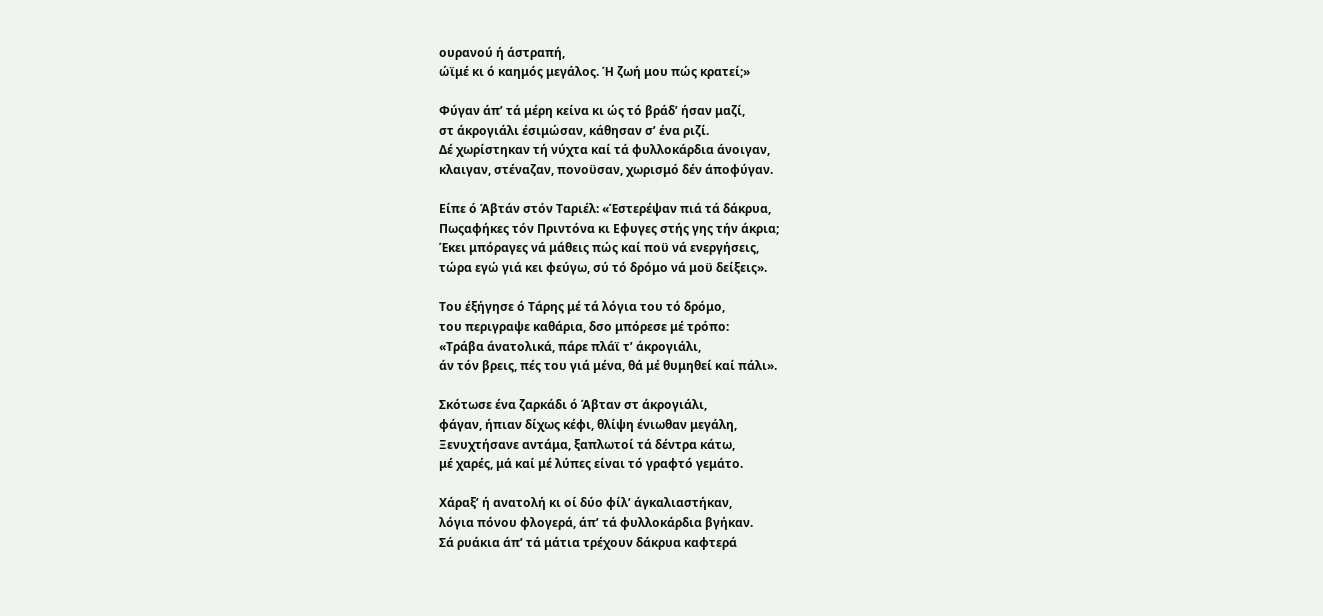ουρανού ή άστραπή,
ώϊμέ κι ό καημός μεγάλος. Ή ζωή μου πώς κρατεί;»

Φύγαν άπ’ τά μέρη κείνα κι ώς τό βράδ’ ήσαν μαζί,
στ άκρογιάλι έσιμώσαν, κάθησαν σ’ ένα ριζί.
Δέ χωρίστηκαν τή νύχτα καί τά φυλλοκάρδια άνοιγαν,
κλαιγαν, στέναζαν, πονοϋσαν, χωρισμό δέν άποφύγαν.

Είπε ό Άβτάν στόν Ταριέλ: «Έστερέψαν πιά τά δάκρυα,
Πωςαφήκες τόν Πριντόνα κι Εφυγες στής γης τήν άκρια;
Έκει μπόραγες νά μάθεις πώς καί ποϋ νά ενεργήσεις,
τώρα εγώ γιά κει φεύγω, σύ τό δρόμο νά μοϋ δείξεις».

Του έξήγησε ό Τάρης μέ τά λόγια του τό δρόμο,
του περιγραψε καθάρια, δσο μπόρεσε μέ τρόπο:
«Τράβα άνατολικά, πάρε πλάϊ τ’ άκρογιάλι,
άν τόν βρεις, πές του γιά μένα, θά μέ θυμηθεί καί πάλι».

Σκότωσε ένα ζαρκάδι ό Άβταν στ άκρογιάλι,
φάγαν, ήπιαν δίχως κέφι, θλίψη ένιωθαν μεγάλη,
Ξενυχτήσανε αντάμα, ξαπλωτοί τά δέντρα κάτω,
μέ χαρές, μά καί μέ λύπες είναι τό γραφτό γεμάτο.

Χάραξ’ ή ανατολή κι οί δύο φίλ’ άγκαλιαστήκαν,
λόγια πόνου φλογερά, άπ’ τά φυλλοκάρδια βγήκαν.
Σά ρυάκια άπ’ τά μάτια τρέχουν δάκρυα καφτερά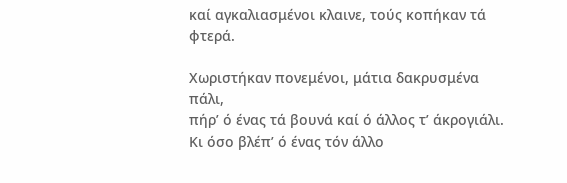καί αγκαλιασμένοι κλαινε, τούς κοπήκαν τά φτερά.

Χωριστήκαν πονεμένοι, μάτια δακρυσμένα πάλι,
πήρ’ ό ένας τά βουνά καί ό άλλος τ’ άκρογιάλι.
Κι όσο βλέπ’ ό ένας τόν άλλο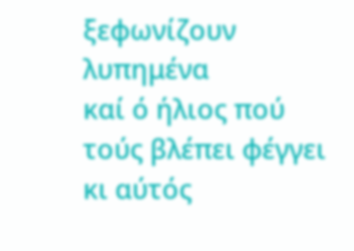ξεφωνίζουν λυπημένα
καί ό ήλιος πού τούς βλέπει φέγγει κι αύτός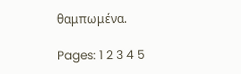θαμπωμένα.

Pages: 1 2 3 4 5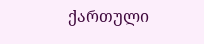ქართული